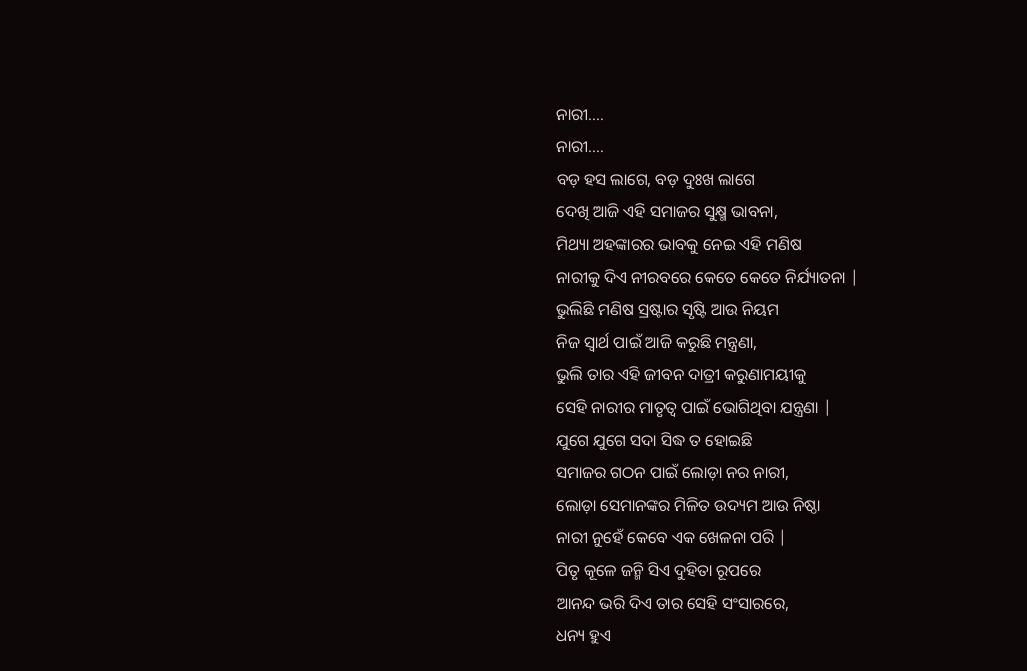ନାରୀ....
ନାରୀ....
ବଡ଼ ହସ ଲାଗେ, ବଡ଼ ଦୁଃଖ ଲାଗେ
ଦେଖି ଆଜି ଏହି ସମାଜର ସୁକ୍ଷ୍ମ ଭାବନା,
ମିଥ୍ୟା ଅହଙ୍କାରର ଭାବକୁ ନେଇ ଏହି ମଣିଷ
ନାରୀକୁ ଦିଏ ନୀରବରେ କେତେ କେତେ ନିର୍ଯ୍ୟାତନା |
ଭୁଲିଛି ମଣିଷ ସ୍ରଷ୍ଟାର ସୃଷ୍ଟି ଆଉ ନିୟମ
ନିଜ ସ୍ୱାର୍ଥ ପାଇଁ ଆଜି କରୁଛି ମନ୍ତ୍ରଣା,
ଭୁଲି ତାର ଏହି ଜୀବନ ଦାତ୍ରୀ କରୁଣାମୟୀକୁ
ସେହି ନାରୀର ମାତୃତ୍ୱ ପାଇଁ ଭୋଗିଥିବା ଯନ୍ତ୍ରଣା |
ଯୁଗେ ଯୁଗେ ସଦା ସିଦ୍ଧ ତ ହୋଇଛି
ସମାଜର ଗଠନ ପାଇଁ ଲୋଡ଼ା ନର ନାରୀ,
ଲୋଡ଼ା ସେମାନଙ୍କର ମିଳିତ ଉଦ୍ୟମ ଆଉ ନିଷ୍ଠା
ନାରୀ ନୁହେଁ କେବେ ଏକ ଖେଳନା ପରି |
ପିତୃ କୂଳେ ଜନ୍ମି ସିଏ ଦୁହିତା ରୂପରେ
ଆନନ୍ଦ ଭରି ଦିଏ ତାର ସେହି ସଂସାରରେ,
ଧନ୍ୟ ହୁଏ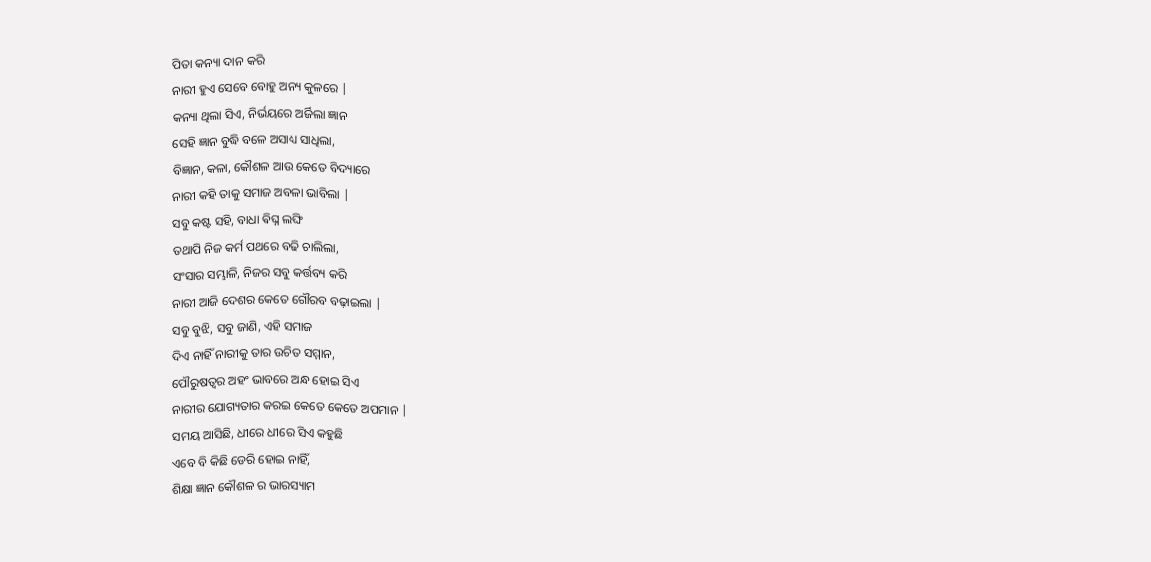ପିତା କନ୍ୟା ଦାନ କରି
ନାରୀ ହୁଏ ସେବେ ବୋହୁ ଅନ୍ୟ କୁଳରେ |
କନ୍ୟା ଥିଲା ସିଏ, ନିର୍ଭୟରେ ଅର୍ଜିଲା ଜ୍ଞାନ
ସେହି ଜ୍ଞାନ ବୁଦ୍ଧି ବଳେ ଅସାଧ୍ୟ ସାଧିଲା,
ବିଜ୍ଞାନ, କଳା, କୌଶଳ ଆଉ କେତେ ବିଦ୍ୟାରେ
ନାରୀ କହି ତାକୁ ସମାଜ ଅବଳା ଭାବିଲା |
ସବୁ କଷ୍ଟ ସହି, ବାଧା ଵିଘ୍ନ ଲଙ୍ଘି
ତଥାପି ନିଜ କର୍ମ ପଥରେ ବଢି ଚାଲିଲା,
ସଂସାର ସମ୍ଭାଳି, ନିଜର ସବୁ କର୍ତ୍ତବ୍ୟ କରି
ନାରୀ ଆଜି ଦେଶର କେତେ ଗୌରବ ବଢ଼ାଇଲା |
ସବୁ ବୁଝି, ସବୁ ଜାଣି, ଏହି ସମାଜ
ଦିଏ ନାହିଁ ନାରୀକୁ ତାର ଉଚିତ ସମ୍ମାନ,
ପୌରୁଷତ୍ୱର ଅହଂ ଭାବରେ ଅନ୍ଧ ହୋଇ ସିଏ
ନାରୀର ଯୋଗ୍ୟତାର କରଇ କେତେ କେତେ ଅପମାନ |
ସମୟ ଆସିଛି, ଧୀରେ ଧୀରେ ସିଏ କହୁଛି
ଏବେ ବି କିଛି ଡେରି ହୋଇ ନାହିଁ,
ଶିକ୍ଷା ଜ୍ଞାନ କୌଶଳ ର ଭାରସ୍ୟାମ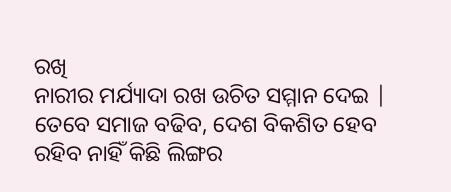ରଖି
ନାରୀର ମର୍ଯ୍ୟାଦା ରଖ ଉଚିତ ସମ୍ମାନ ଦେଇ |
ତେବେ ସମାଜ ବଢିବ, ଦେଶ ବିକଶିତ ହେବ
ରହିବ ନାହିଁ କିଛି ଲିଙ୍ଗର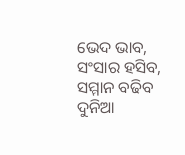ଭେଦ ଭାବ,
ସଂସାର ହସିବ, ସମ୍ମାନ ବଢିବ ଦୁନିଆ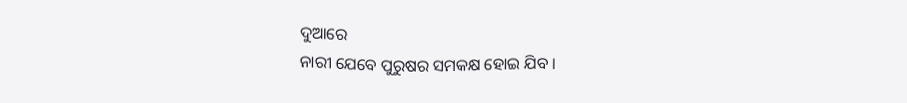ଦୁଆରେ
ନାରୀ ଯେବେ ପୁରୁଷର ସମକକ୍ଷ ହୋଇ ଯିବ ।